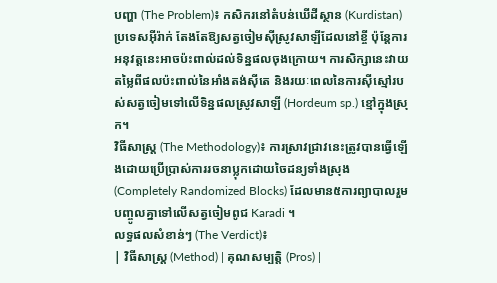បញ្ហា (The Problem)៖ កសិករនៅតំបន់ឃើដីស្ថាន (Kurdistan) ប្រទេសអ៊ីរ៉ាក់ តែងតែឱ្យសត្វចៀមស៊ីស្រូវសាឡីដែលនៅខ្ចី ប៉ុន្តែការអនុវត្តនេះអាចប៉ះពាល់ដល់ទិន្នផលចុងក្រោយ។ ការសិក្សានេះវាយតម្លៃពីផលប៉ះពាល់នៃអាំងតង់ស៊ីតេ និងរយៈពេលនៃការស៊ីស្មៅរបស់សត្វចៀមទៅលើទិន្នផលស្រូវសាឡី (Hordeum sp.) ខ្មៅក្នុងស្រុក។
វិធីសាស្ត្រ (The Methodology)៖ ការស្រាវជ្រាវនេះត្រូវបានធ្វើឡើងដោយប្រើប្រាស់ការរចនាប្លុកដោយចៃដន្យទាំងស្រុង (Completely Randomized Blocks) ដែលមាន៥ការព្យាបាលរួមបញ្ចូលគ្នាទៅលើសត្វចៀមពូជ Karadi ។
លទ្ធផលសំខាន់ៗ (The Verdict)៖
| វិធីសាស្ត្រ (Method) | គុណសម្បត្តិ (Pros) |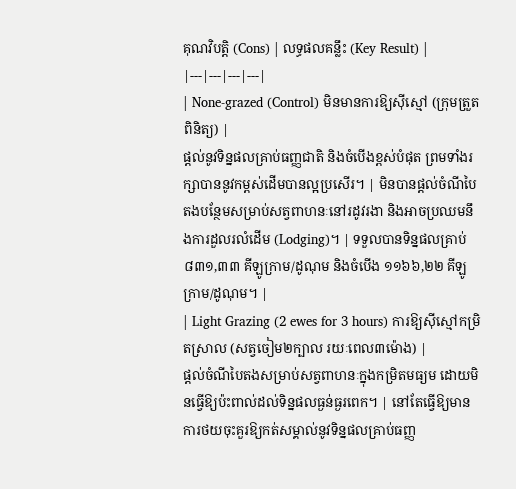គុណវិបត្តិ (Cons) | លទ្ធផលគន្លឹះ (Key Result) |
|---|---|---|---|
| None-grazed (Control) មិនមានការឱ្យស៊ីស្មៅ (ក្រុមត្រួតពិនិត្យ) |
ផ្តល់នូវទិន្នផលគ្រាប់ធញ្ញជាតិ និងចំបើងខ្ពស់បំផុត ព្រមទាំងរក្សាបាននូវកម្ពស់ដើមបានល្អប្រសើរ។ | មិនបានផ្តល់ចំណីបៃតងបន្ថែមសម្រាប់សត្វពាហនៈនៅរដូវរងា និងអាចប្រឈមនឹងការដួលរលំដើម (Lodging)។ | ទទួលបានទិន្នផលគ្រាប់ ៨៣១,៣៣ គីឡូក្រាម/ដូណុម និងចំបើង ១១៦៦,២២ គីឡូក្រាម/ដូណុម។ |
| Light Grazing (2 ewes for 3 hours) ការឱ្យស៊ីស្មៅកម្រិតស្រាល (សត្វចៀម២ក្បាល រយៈពេល៣ម៉ោង) |
ផ្តល់ចំណីបៃតងសម្រាប់សត្វពាហនៈក្នុងកម្រិតមធ្យម ដោយមិនធ្វើឱ្យប៉ះពាល់ដល់ទិន្នផលធ្ងន់ធ្ងរពេក។ | នៅតែធ្វើឱ្យមានការថយចុះគួរឱ្យកត់សម្គាល់នូវទិន្នផលគ្រាប់ធញ្ញ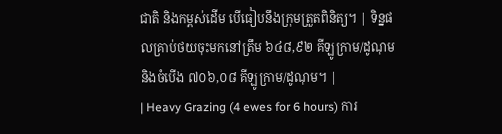ជាតិ និងកម្ពស់ដើម បើធៀបនឹងក្រុមត្រួតពិនិត្យ។ | ទិន្នផលគ្រាប់ថយចុះមកនៅត្រឹម ៦៤៨,៩២ គីឡូក្រាម/ដូណុម និងចំបើង ៧០៦,០៨ គីឡូក្រាម/ដូណុម។ |
| Heavy Grazing (4 ewes for 6 hours) ការ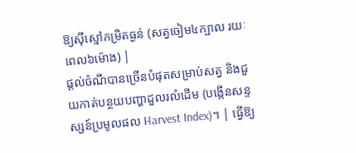ឱ្យស៊ីស្មៅកម្រិតធ្ងន់ (សត្វចៀម៤ក្បាល រយៈពេល៦ម៉ោង) |
ផ្តល់ចំណីបានច្រើនបំផុតសម្រាប់សត្វ និងជួយកាត់បន្ថយបញ្ហាដួលរលំដើម (បង្កើនសន្ទស្សន៍ប្រមូលផល Harvest Index)។ | ធ្វើឱ្យ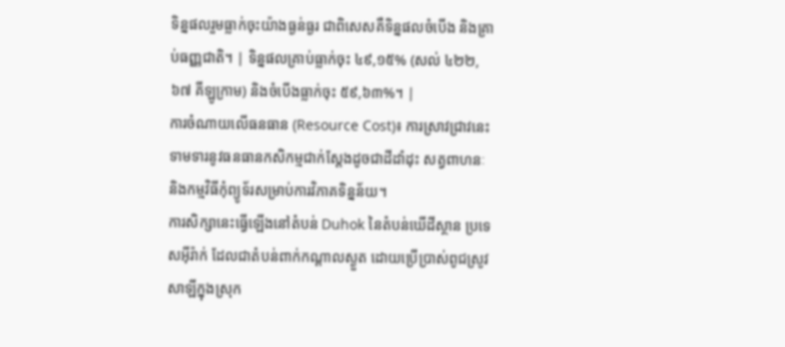ទិន្នផលរួមធ្លាក់ចុះយ៉ាងធ្ងន់ធ្ងរ ជាពិសេសគឺទិន្នផលចំបើង និងគ្រាប់ធញ្ញជាតិ។ | ទិន្នផលគ្រាប់ធ្លាក់ចុះ ៤៩,១៥% (សល់ ៤២២,៦៧ គីឡូក្រាម) និងចំបើងធ្លាក់ចុះ ៥៩,៦៣%។ |
ការចំណាយលើធនធាន (Resource Cost)៖ ការស្រាវជ្រាវនេះទាមទារនូវធនធានកសិកម្មជាក់ស្តែងដូចជាដីដាំដុះ សត្វពាហនៈ និងកម្មវិធីកុំព្យូទ័រសម្រាប់ការវិភាគទិន្នន័យ។
ការសិក្សានេះធ្វើឡើងនៅតំបន់ Duhok នៃតំបន់ឃើដីស្ថាន ប្រទេសអ៊ីរ៉ាក់ ដែលជាតំបន់ពាក់កណ្តាលស្ងួត ដោយប្រើប្រាស់ពូជស្រូវសាឡីក្នុងស្រុក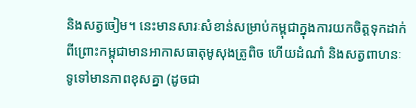និងសត្វចៀម។ នេះមានសារៈសំខាន់សម្រាប់កម្ពុជាក្នុងការយកចិត្តទុកដាក់ ពីព្រោះកម្ពុជាមានអាកាសធាតុមូសុងត្រូពិច ហើយដំណាំ និងសត្វពាហនៈទូទៅមានភាពខុសគ្នា (ដូចជា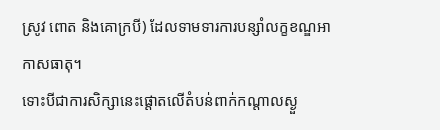ស្រូវ ពោត និងគោក្របី) ដែលទាមទារការបន្សាំលក្ខខណ្ឌអាកាសធាតុ។
ទោះបីជាការសិក្សានេះផ្តោតលើតំបន់ពាក់កណ្តាលស្ងួ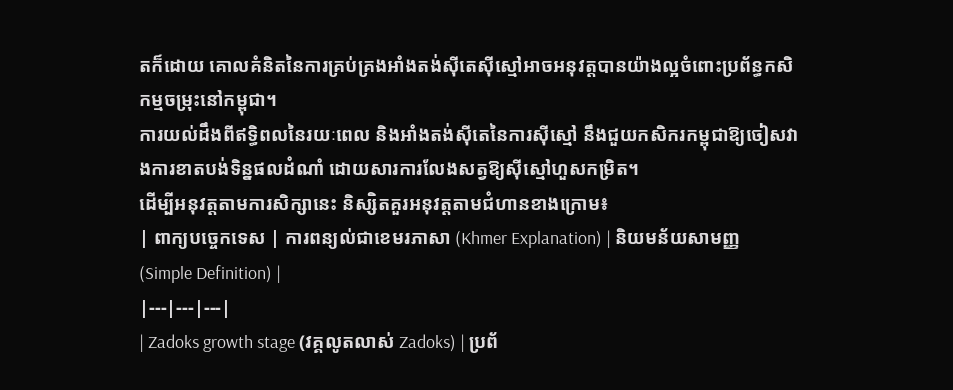តក៏ដោយ គោលគំនិតនៃការគ្រប់គ្រងអាំងតង់ស៊ីតេស៊ីស្មៅអាចអនុវត្តបានយ៉ាងល្អចំពោះប្រព័ន្ធកសិកម្មចម្រុះនៅកម្ពុជា។
ការយល់ដឹងពីឥទ្ធិពលនៃរយៈពេល និងអាំងតង់ស៊ីតេនៃការស៊ីស្មៅ នឹងជួយកសិករកម្ពុជាឱ្យចៀសវាងការខាតបង់ទិន្នផលដំណាំ ដោយសារការលែងសត្វឱ្យស៊ីស្មៅហួសកម្រិត។
ដើម្បីអនុវត្តតាមការសិក្សានេះ និស្សិតគួរអនុវត្តតាមជំហានខាងក្រោម៖
| ពាក្យបច្ចេកទេស | ការពន្យល់ជាខេមរភាសា (Khmer Explanation) | និយមន័យសាមញ្ញ (Simple Definition) |
|---|---|---|
| Zadoks growth stage (វគ្គលូតលាស់ Zadoks) | ប្រព័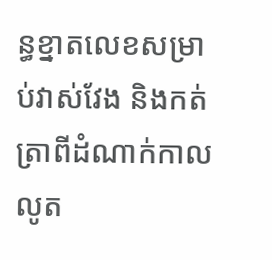ន្ធខ្នាតលេខសម្រាប់វាស់វែង និងកត់ត្រាពីដំណាក់កាលលូត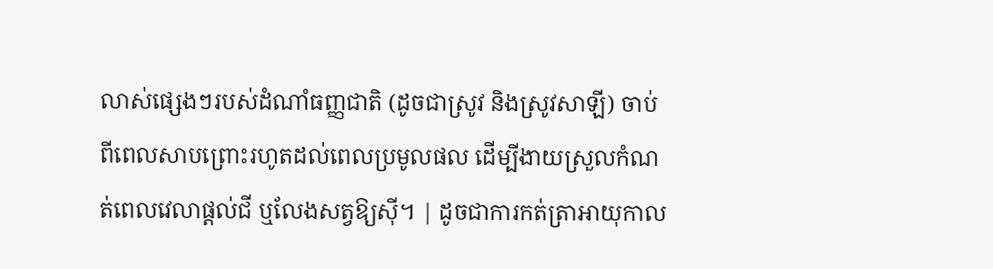លាស់ផ្សេងៗរបស់ដំណាំធញ្ញជាតិ (ដូចជាស្រូវ និងស្រូវសាឡី) ចាប់ពីពេលសាបព្រោះរហូតដល់ពេលប្រមូលផល ដើម្បីងាយស្រួលកំណត់ពេលវេលាផ្តល់ជី ឬលែងសត្វឱ្យស៊ី។ | ដូចជាការកត់ត្រាអាយុកាល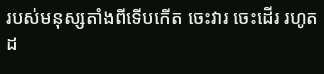របស់មនុស្សតាំងពីទើបកើត ចេះវារ ចេះដើរ រហូតដ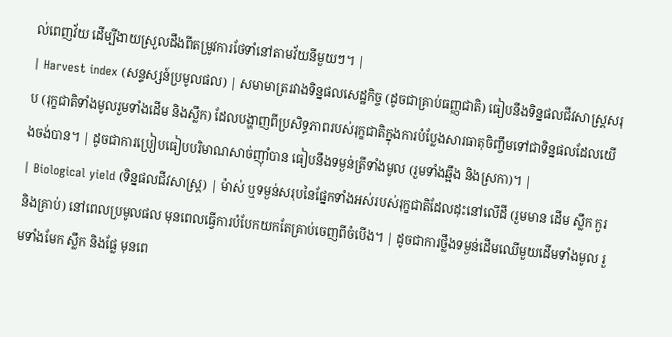ល់ពេញវ័យ ដើម្បីងាយស្រួលដឹងពីតម្រូវការថែទាំនៅតាមវ័យនីមួយៗ។ |
| Harvest index (សន្ទស្សន៍ប្រមូលផល) | សមាមាត្ររវាងទិន្នផលសេដ្ឋកិច្ច (ដូចជាគ្រាប់ធញ្ញជាតិ) ធៀបនឹងទិន្នផលជីវសាស្ត្រសរុប (រុក្ខជាតិទាំងមូលរួមទាំងដើម និងស្លឹក) ដែលបង្ហាញពីប្រសិទ្ធភាពរបស់រុក្ខជាតិក្នុងការបំប្លែងសារធាតុចិញ្ចឹមទៅជាទិន្នផលដែលយើងចង់បាន។ | ដូចជាការប្រៀបធៀបបរិមាណសាច់ញ៉ាំបាន ធៀបនឹងទម្ងន់ត្រីទាំងមូល (រួមទាំងឆ្អឹង និងស្រកា)។ |
| Biological yield (ទិន្នផលជីវសាស្ត្រ) | ម៉ាស់ ឬទម្ងន់សរុបនៃផ្នែកទាំងអស់របស់រុក្ខជាតិដែលដុះនៅលើដី (រួមមាន ដើម ស្លឹក កួរ និងគ្រាប់) នៅពេលប្រមូលផល មុនពេលធ្វើការបំបែកយកតែគ្រាប់ចេញពីចំបើង។ | ដូចជាការថ្លឹងទម្ងន់ដើមឈើមួយដើមទាំងមូល រួមទាំងមែក ស្លឹក និងផ្លែ មុនពេ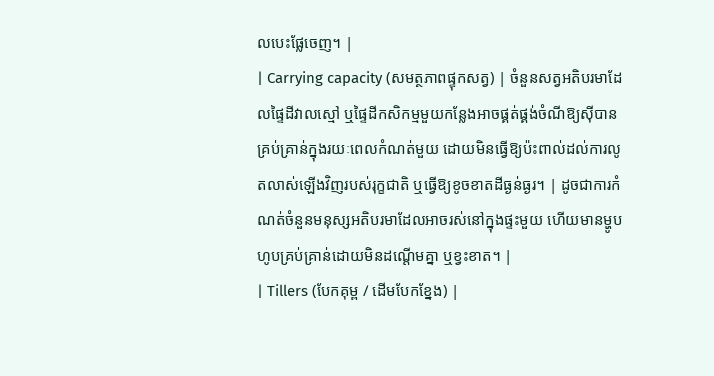លបេះផ្លែចេញ។ |
| Carrying capacity (សមត្ថភាពផ្ទុកសត្វ) | ចំនួនសត្វអតិបរមាដែលផ្ទៃដីវាលស្មៅ ឬផ្ទៃដីកសិកម្មមួយកន្លែងអាចផ្គត់ផ្គង់ចំណីឱ្យស៊ីបានគ្រប់គ្រាន់ក្នុងរយៈពេលកំណត់មួយ ដោយមិនធ្វើឱ្យប៉ះពាល់ដល់ការលូតលាស់ឡើងវិញរបស់រុក្ខជាតិ ឬធ្វើឱ្យខូចខាតដីធ្ងន់ធ្ងរ។ | ដូចជាការកំណត់ចំនួនមនុស្សអតិបរមាដែលអាចរស់នៅក្នុងផ្ទះមួយ ហើយមានម្ហូបហូបគ្រប់គ្រាន់ដោយមិនដណ្តើមគ្នា ឬខ្វះខាត។ |
| Tillers (បែកគុម្ព / ដើមបែកខ្នែង) |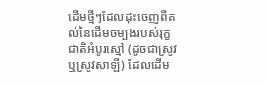ដើមថ្មីៗដែលដុះចេញពីគល់នៃដើមចម្បងរបស់រុក្ខជាតិអំបូរស្មៅ (ដូចជាស្រូវ ឬស្រូវសាឡី) ដែលដើម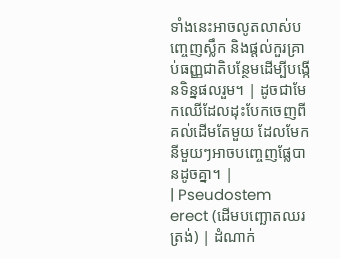ទាំងនេះអាចលូតលាស់បញ្ចេញស្លឹក និងផ្តល់កួរគ្រាប់ធញ្ញជាតិបន្ថែមដើម្បីបង្កើនទិន្នផលរួម។ | ដូចជាមែកឈើដែលដុះបែកចេញពីគល់ដើមតែមួយ ដែលមែកនីមួយៗអាចបញ្ចេញផ្លែបានដូចគ្នា។ |
| Pseudostem erect (ដើមបញ្ឆោតឈរត្រង់) | ដំណាក់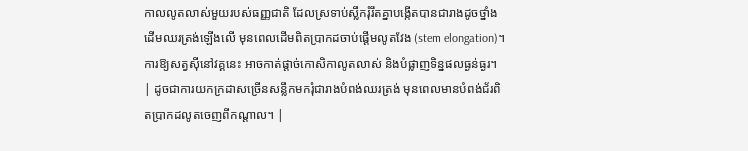កាលលូតលាស់មួយរបស់ធញ្ញជាតិ ដែលស្រទាប់ស្លឹករុំរឹតគ្នាបង្កើតបានជារាងដូចថ្នាំងដើមឈរត្រង់ឡើងលើ មុនពេលដើមពិតប្រាកដចាប់ផ្តើមលូតវែង (stem elongation)។ ការឱ្យសត្វស៊ីនៅវគ្គនេះ អាចកាត់ផ្តាច់កោសិកាលូតលាស់ និងបំផ្លាញទិន្នផលធ្ងន់ធ្ងរ។ | ដូចជាការយកក្រដាសច្រើនសន្លឹកមករុំជារាងបំពង់ឈរត្រង់ មុនពេលមានបំពង់ជ័រពិតប្រាកដលូតចេញពីកណ្តាល។ |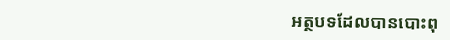អត្ថបទដែលបានបោះពុ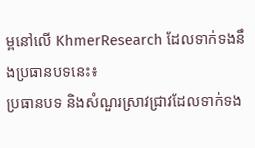ម្ពនៅលើ KhmerResearch ដែលទាក់ទងនឹងប្រធានបទនេះ៖
ប្រធានបទ និងសំណួរស្រាវជ្រាវដែលទាក់ទង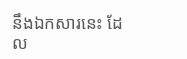នឹងឯកសារនេះ ដែល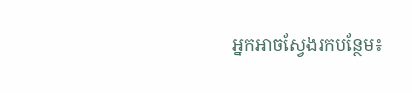អ្នកអាចស្វែងរកបន្ថែម៖